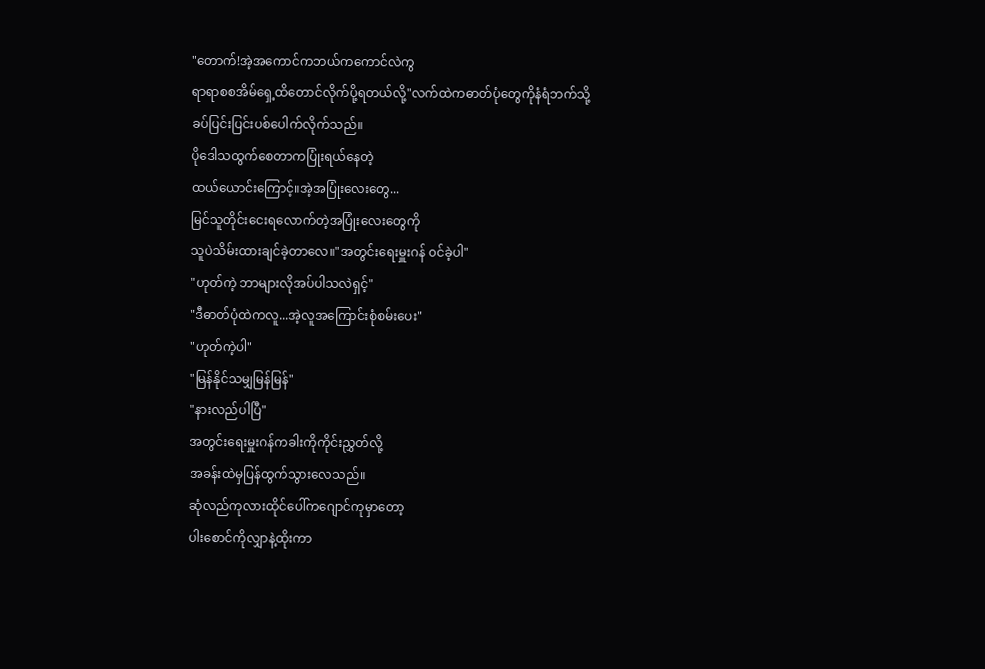"တောက်!အဲ့အကောင်ကဘယ်ကကောင်လဲကွ
ရာရာစစအိမ်ရှေ့ထိတောင်လိုက်ပို့ရတယ်လို့"လက်ထဲကဓာတ်ပုံတွေကိုနံရံဘက်သို့
ခပ်ပြင်းပြင်းပစ်ပေါက်လိုက်သည်။
ပိုဒေါသထွက်စေတာကပြုံးရယ်နေတဲ့
ထယ်ယောင်းကြောင့်။အဲ့အပြုံးလေးတွေ...
မြင်သူတိုင်းငေးရလောက်တဲ့အပြုံးလေးတွေကို
သူပဲသိမ်းထားချင်ခဲ့တာလေ။"အတွင်းရေးမှူးဂန် ၀င်ခဲ့ပါ"
"ဟုတ်ကဲ့ ဘာများလိုအပ်ပါသလဲရှင့်"
"ဒီဓာတ်ပုံထဲကလူ...အဲ့လူအကြောင်းစုံစမ်းပေး"
"ဟုတ်ကဲ့ပါ"
"မြန်နိုင်သမျှမြန်မြန်"
"နားလည်ပါပြီ"
အတွင်းရေးမှူးဂန်ကခါးကိုကိုင်းညွှတ်လို့
အခန်းထဲမှပြန်ထွက်သွားလေသည်။
ဆုံလည်ကုလားထိုင်ပေါ်ကဂျောင်ကုမှာတော့
ပါးစောင်ကိုလျှာနဲ့ထိုးကာ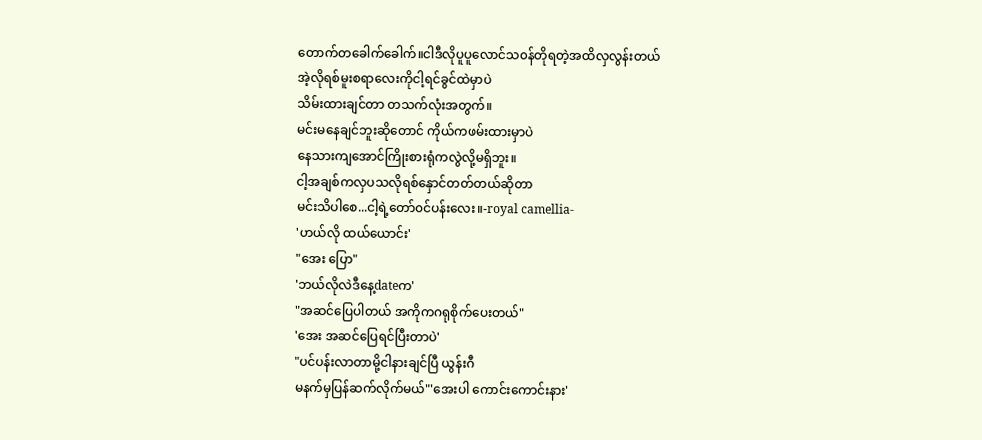တောက်တခေါက်ခေါက်။ငါဒီလိုပူပူလောင်သ၀န်တိုရတဲ့အထိလှလွန်းတယ်
အဲ့လိုရစ်မူးစရာလေးကိုငါ့ရင်ခွင်ထဲမှာပဲ
သိမ်းထားချင်တာ တသက်လုံးအတွက်။
မင်းမနေချင်ဘူးဆိုတောင် ကိုယ်ကဖမ်းထားမှာပဲ
နေသားကျအောင်ကြိုးစားရုံကလွဲလို့မရှိဘူး။
ငါ့အချစ်ကလှပသလိုရစ်နှောင်တတ်တယ်ဆိုတာ
မင်းသိပါစေ...ငါ့ရဲ့တော်၀င်ပန်းလေး။-royal camellia-
'ဟယ်လို ထယ်ယောင်း'
"အေး ပြော"
'ဘယ်လိုလဲဒီနေ့dateက'
"အဆင်ပြေပါတယ် အကိုကဂရုစိုက်ပေးတယ်"
'အေး အဆင်ပြေရင်ပြီးတာပဲ'
"ပင်ပန်းလာတာမို့ငါနားချင်ပြီ ယွန်းဂီ
မနက်မှပြန်ဆက်လိုက်မယ်"'အေးပါ ကောင်းကောင်းနား'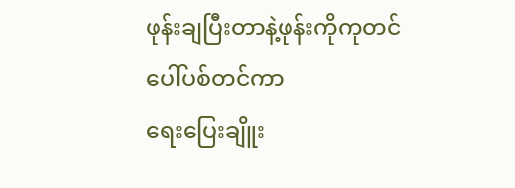ဖုန်းချပြီးတာနဲ့ဖုန်းကိုကုတင်ပေါ်ပစ်တင်ကာ
ရေးပြေးချိူး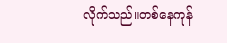လိုက်သည်။တစ်နေကုန်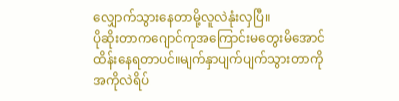လျှောက်သွားနေတာမို့လူလဲနုံးလှပြီ။
ပိုဆိုးတာကဂျောင်ကုအကြောင်းမတွေးမိအောင်
ထိန်းနေရတာပင်။မျက်နှာပျက်ပျက်သွားတာကို
အကိုလဲရိပ်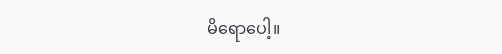မိရောပေါ့။